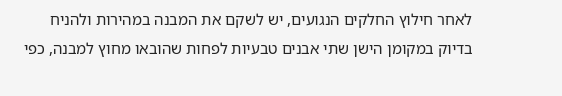לאחר חילוץ החלקים הנגועים, יש לשקם את המבנה במהירות ולהניח בדיוק במקומן הישן שתי אבנים טבעיות לפחות שהובאו מחוץ למבנה, כפי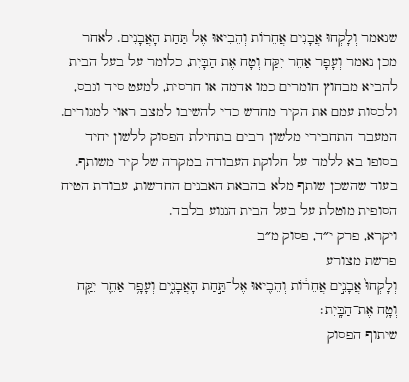שנאמר וְלָקְחוּ אֲבָנִים אֲחֵרוֹת וְהֵבִיאוּ אֶל תַּחַת הָאֲבָנִים. לאחר מכן נאמר וְעָפָר אַחֵר יִקַּח וְטָח אֶת הַבָּיִת, כלומר על בעל הבית להביא מבחוץ חומרים כמו אדמה או חרסית, למעט סיד וגבס, ולכסות עמם את הקיר מחדש כדי להשיבו למצב ראוי למגורים. המעבר התחבירי מלשון רבים בתחילת הפסוק ללשון יחיד בסופו בא ללמד על חלוקת העבודה במקרה של קיר משותף. בעוד שהשכן שותף מלא בהבאת האבנים החדשות, עבודת הטיח הסופית מוטלת על בעל הבית הנגוע בלבד.
ויקרא, פרק י״ד, פסוק מ״ב
פרשת מצורע
וְלָקְחוּ֙ אֲבָנִ֣ים אֲחֵר֔וֹת וְהֵבִ֖יאוּ אֶל־תַּ֣חַת הָאֲבָנִ֑ים וְעָפָ֥ר אַחֵ֛ר יִקַּ֖ח וְטָ֥ח אֶת־הַבָּֽיִת׃
שיתוף הפסוק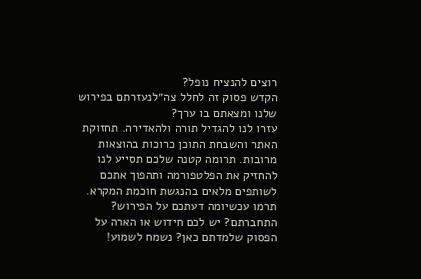רוצים להנציח נופל?
הקדש פסוק זה לחלל צה״לנעזרתם בפירוש שלנו ומצאתם בו ערך?
עזרו לנו להגדיל תורה ולהאדירה. תחזוקת האתר והשבחת התוכן כרוכות בהוצאות מרובות. תרומה קטנה שלכם תסייע לנו להחזיק את הפלטפורמה ותהפוך אתכם לשותפים מלאים בהנגשת חוכמת המקרא.
תרמו עכשיומה דעתכם על הפירוש?
התחברתם? יש לכם חידוש או הארה על הפסוק שלמדתם כאן? נשמח לשמוע!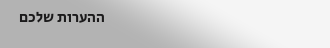ההערות שלכם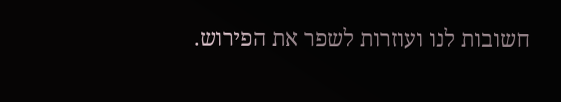חשובות לנו ועוזרות לשפר את הפירוש.